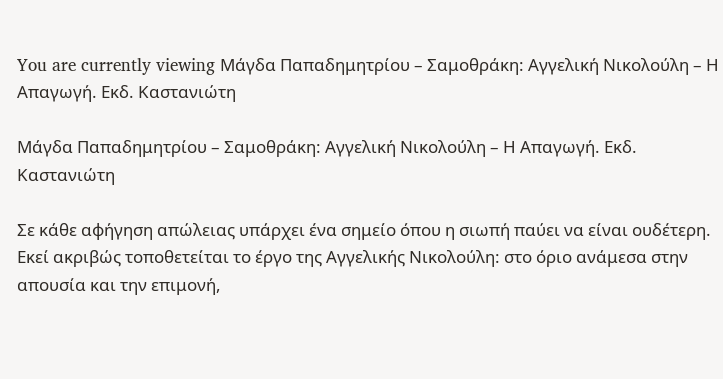You are currently viewing Μάγδα Παπαδημητρίου – Σαμοθράκη: Αγγελική Νικολούλη – Η Απαγωγή. Εκδ. Καστανιώτη

Μάγδα Παπαδημητρίου – Σαμοθράκη: Αγγελική Νικολούλη – Η Απαγωγή. Εκδ. Καστανιώτη

Σε κάθε αφήγηση απώλειας υπάρχει ένα σημείο όπου η σιωπή παύει να είναι ουδέτερη. Εκεί ακριβώς τοποθετείται το έργο της Αγγελικής Νικολούλη: στο όριο ανάμεσα στην απουσία και την επιμονή,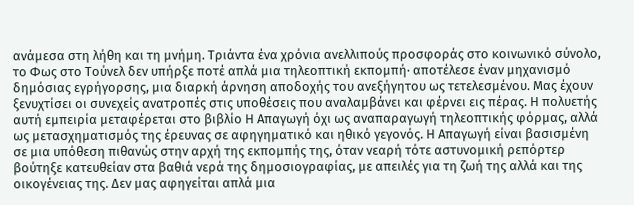ανάμεσα στη λήθη και τη μνήμη. Τριάντα ένα χρόνια ανελλιπούς προσφοράς στο κοινωνικό σύνολο, το Φως στο Τούνελ δεν υπήρξε ποτέ απλά μια τηλεοπτική εκπομπή· αποτέλεσε έναν μηχανισμό δημόσιας εγρήγορσης, μια διαρκή άρνηση αποδοχής του ανεξήγητου ως τετελεσμένου. Μας έχουν ξενυχτίσει οι συνεχείς ανατροπές στις υποθέσεις που αναλαμβάνει και φέρνει εις πέρας. Η πολυετής αυτή εμπειρία μεταφέρεται στο βιβλίο Η Απαγωγή όχι ως αναπαραγωγή τηλεοπτικής φόρμας, αλλά ως μετασχηματισμός της έρευνας σε αφηγηματικό και ηθικό γεγονός. Η Απαγωγή είναι βασισμένη σε μια υπόθεση πιθανώς στην αρχή της εκπομπής της, όταν νεαρή τότε αστυνομική ρεπόρτερ βούτηξε κατευθείαν στα βαθιά νερά της δημοσιογραφίας, με απειλές για τη ζωή της αλλά και της οικογένειας της. Δεν μας αφηγείται απλά μια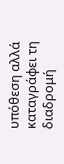υπόθεση αλλά καταγράφει τη διαδρομή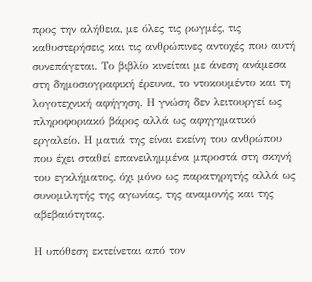προς την αλήθεια, με όλες τις ρωγμές, τις καθυστερήσεις και τις ανθρώπινες αντοχές που αυτή συνεπάγεται. Το βιβλίο κινείται με άνεση ανάμεσα στη δημοσιογραφική έρευνα, το ντοκουμέντο και τη λογοτεχνική αφήγηση. Η γνώση δεν λειτουργεί ως πληροφοριακό βάρος αλλά ως αφηγηματικό εργαλείο. Η ματιά της είναι εκείνη του ανθρώπου που έχει σταθεί επανειλημμένα μπροστά στη σκηνή του εγκλήματος, όχι μόνο ως παρατηρητής αλλά ως συνομιλητής της αγωνίας, της αναμονής και της αβεβαιότητας.

Η υπόθεση εκτείνεται από τον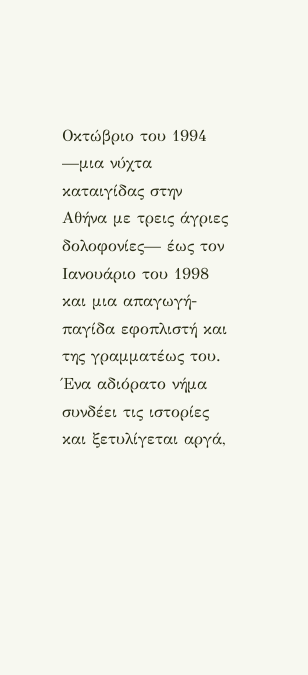Οκτώβριο του 1994 —μια νύχτα καταιγίδας στην Αθήνα με τρεις άγριες δολοφονίες— έως τον Ιανουάριο του 1998 και μια απαγωγή-παγίδα εφοπλιστή και της γραμματέως του. Ένα αδιόρατο νήμα συνδέει τις ιστορίες και ξετυλίγεται αργά,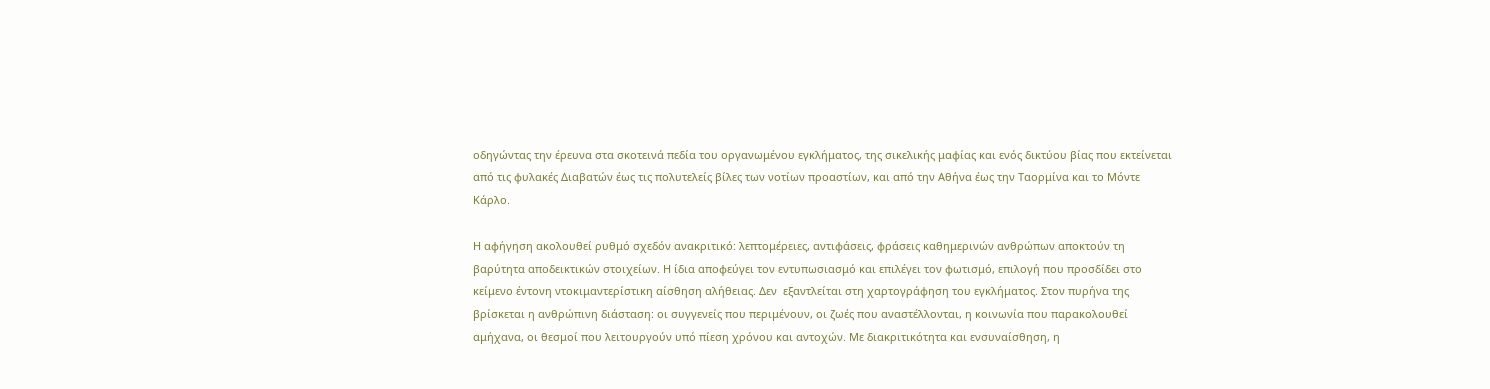οδηγώντας την έρευνα στα σκοτεινά πεδία του οργανωμένου εγκλήματος, της σικελικής μαφίας και ενός δικτύου βίας που εκτείνεται από τις φυλακές Διαβατών έως τις πολυτελείς βίλες των νοτίων προαστίων, και από την Αθήνα έως την Ταορμίνα και το Μόντε Κάρλο.

Η αφήγηση ακολουθεί ρυθμό σχεδόν ανακριτικό: λεπτομέρειες, αντιφάσεις, φράσεις καθημερινών ανθρώπων αποκτούν τη βαρύτητα αποδεικτικών στοιχείων. Η ίδια αποφεύγει τον εντυπωσιασμό και επιλέγει τον φωτισμό, επιλογή που προσδίδει στο κείμενο έντονη ντοκιμαντερίστικη αίσθηση αλήθειας. Δεν  εξαντλείται στη χαρτογράφηση του εγκλήματος. Στον πυρήνα της βρίσκεται η ανθρώπινη διάσταση: οι συγγενείς που περιμένουν, οι ζωές που αναστέλλονται, η κοινωνία που παρακολουθεί αμήχανα, οι θεσμοί που λειτουργούν υπό πίεση χρόνου και αντοχών. Με διακριτικότητα και ενσυναίσθηση, η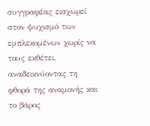συγγραφέας εισχωρεί στον ψυχισμό των εμπλεκομένων χωρίς να τους εκθέτει, αναδεικνύοντας τη φθορά της αναμονής και το βάρος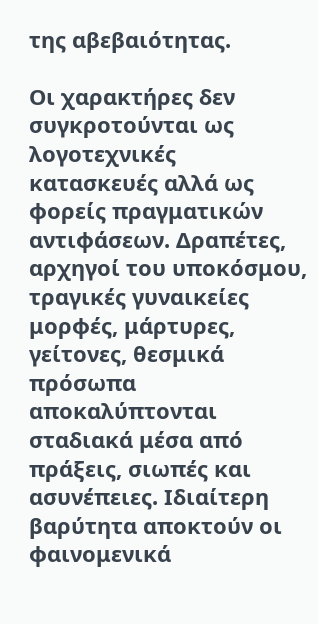της αβεβαιότητας.

Οι χαρακτήρες δεν συγκροτούνται ως λογοτεχνικές κατασκευές αλλά ως φορείς πραγματικών αντιφάσεων. Δραπέτες, αρχηγοί του υποκόσμου, τραγικές γυναικείες μορφές, μάρτυρες, γείτονες, θεσμικά πρόσωπα αποκαλύπτονται σταδιακά μέσα από πράξεις, σιωπές και ασυνέπειες. Ιδιαίτερη βαρύτητα αποκτούν οι φαινομενικά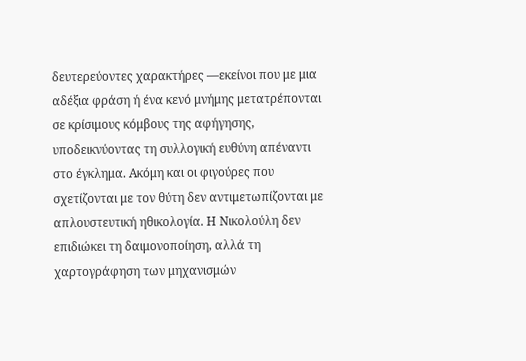δευτερεύοντες χαρακτήρες —εκείνοι που με μια αδέξια φράση ή ένα κενό μνήμης μετατρέπονται σε κρίσιμους κόμβους της αφήγησης, υποδεικνύοντας τη συλλογική ευθύνη απέναντι στο έγκλημα. Ακόμη και οι φιγούρες που σχετίζονται με τον θύτη δεν αντιμετωπίζονται με απλουστευτική ηθικολογία. Η Νικολούλη δεν επιδιώκει τη δαιμονοποίηση, αλλά τη χαρτογράφηση των μηχανισμών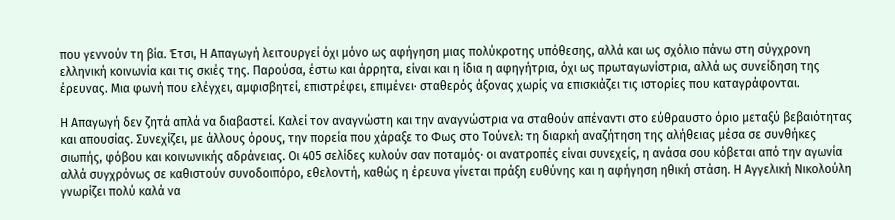που γεννούν τη βία. Έτσι, Η Απαγωγή λειτουργεί όχι μόνο ως αφήγηση μιας πολύκροτης υπόθεσης, αλλά και ως σχόλιο πάνω στη σύγχρονη ελληνική κοινωνία και τις σκιές της. Παρούσα, έστω και άρρητα, είναι και η ίδια η αφηγήτρια, όχι ως πρωταγωνίστρια, αλλά ως συνείδηση της έρευνας. Μια φωνή που ελέγχει, αμφισβητεί, επιστρέφει, επιμένει· σταθερός άξονας χωρίς να επισκιάζει τις ιστορίες που καταγράφονται.

Η Απαγωγή δεν ζητά απλά να διαβαστεί. Καλεί τον αναγνώστη και την αναγνώστρια να σταθούν απέναντι στο εύθραυστο όριο μεταξύ βεβαιότητας και απουσίας. Συνεχίζει, με άλλους όρους, την πορεία που χάραξε το Φως στο Τούνελ: τη διαρκή αναζήτηση της αλήθειας μέσα σε συνθήκες σιωπής, φόβου και κοινωνικής αδράνειας. Οι 405 σελίδες κυλούν σαν ποταμός· οι ανατροπές είναι συνεχείς, η ανάσα σου κόβεται από την αγωνία αλλά συγχρόνως σε καθιστούν συνοδοιπόρο, εθελοντή, καθώς η έρευνα γίνεται πράξη ευθύνης και η αφήγηση ηθική στάση. Η Αγγελική Νικολούλη γνωρίζει πολύ καλά να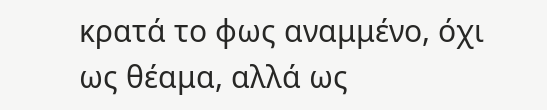κρατά το φως αναμμένο, όχι ως θέαμα, αλλά ως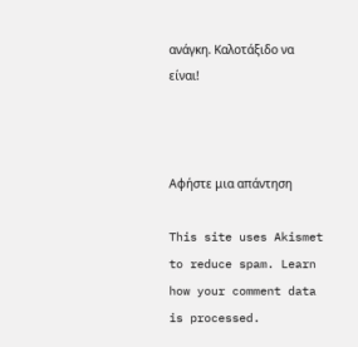ανάγκη. Καλοτάξιδο να είναι!



Αφήστε μια απάντηση

This site uses Akismet to reduce spam. Learn how your comment data is processed.